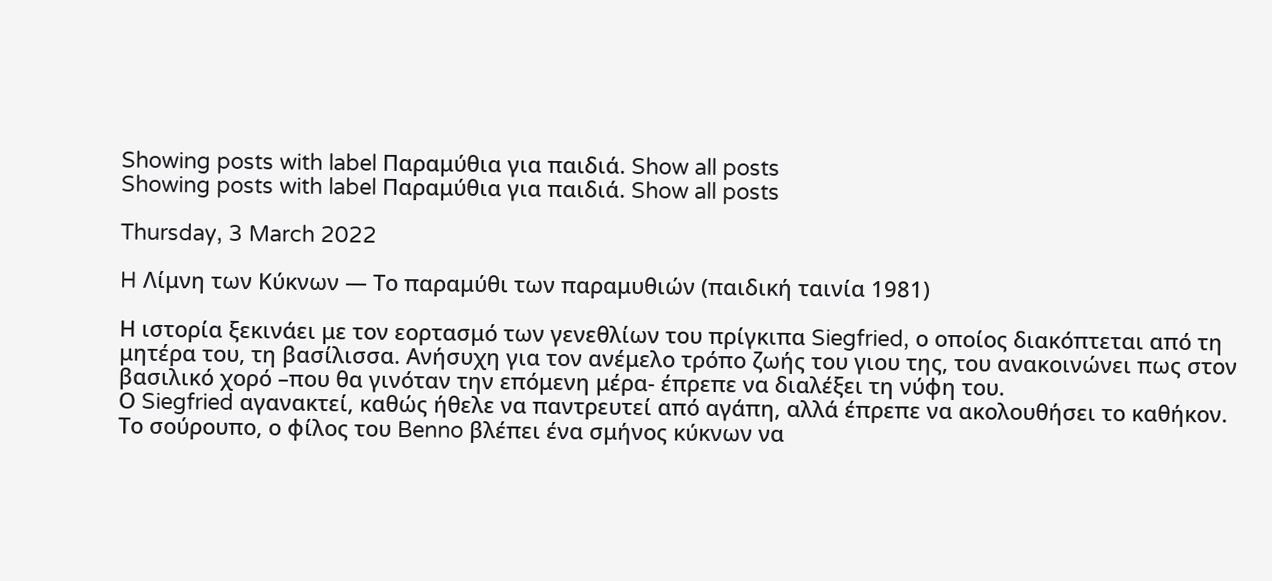Showing posts with label Παραμύθια για παιδιά. Show all posts
Showing posts with label Παραμύθια για παιδιά. Show all posts

Thursday, 3 March 2022

H Λίμνη των Κύκνων — Το παραμύθι των παραμυθιών (παιδική ταινία 1981)

Η ιστορία ξεκινάει με τον εορτασμό των γενεθλίων του πρίγκιπα Siegfried, ο οποίος διακόπτεται από τη μητέρα του, τη βασίλισσα. Ανήσυχη για τον ανέμελο τρόπο ζωής του γιου της, του ανακοινώνει πως στον βασιλικό χορό –που θα γινόταν την επόμενη μέρα- έπρεπε να διαλέξει τη νύφη του.
Ο Siegfried αγανακτεί, καθώς ήθελε να παντρευτεί από αγάπη, αλλά έπρεπε να ακολουθήσει το καθήκον.
Το σούρουπο, ο φίλος του Benno βλέπει ένα σμήνος κύκνων να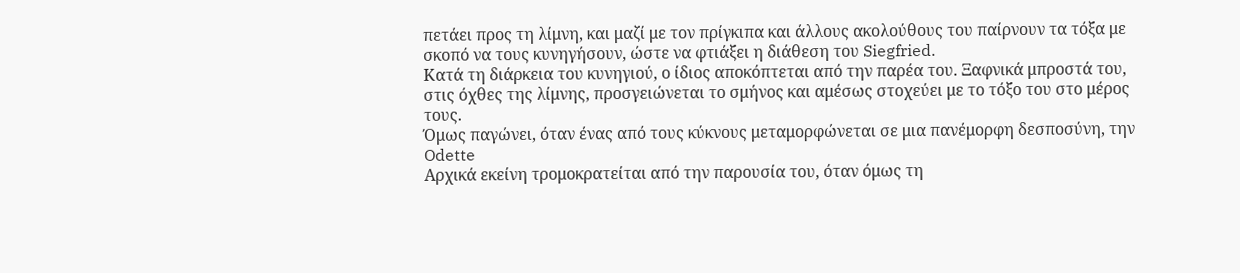πετάει προς τη λίμνη, και μαζί με τον πρίγκιπα και άλλους ακολούθους του παίρνουν τα τόξα με σκοπό να τους κυνηγήσουν, ώστε να φτιάξει η διάθεση του Siegfried.
Κατά τη διάρκεια του κυνηγιού, ο ίδιος αποκόπτεται από την παρέα του. Ξαφνικά μπροστά του, στις όχθες της λίμνης, προσγειώνεται το σμήνος και αμέσως στοχεύει με το τόξο του στο μέρος τους.
Όμως παγώνει, όταν ένας από τους κύκνους μεταμορφώνεται σε μια πανέμορφη δεσποσύνη, την Odette
Αρχικά εκείνη τρομοκρατείται από την παρουσία του, όταν όμως τη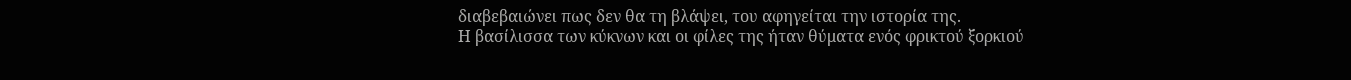διαβεβαιώνει πως δεν θα τη βλάψει, του αφηγείται την ιστορία της.
Η βασίλισσα των κύκνων και οι φίλες της ήταν θύματα ενός φρικτού ξορκιού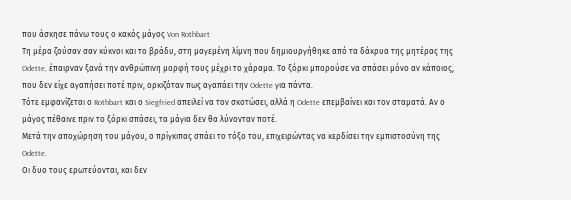που άσκησε πάνω τους ο κακός μάγος Von Rothbart
Τη μέρα ζούσαν σαν κύκνοι και το βράδυ, στη μαγεμένη λίμνη που δημιουργήθηκε από τα δάκρυα της μητέρας της Odette, έπαιρναν ξανά την ανθρώπινη μορφή τους μέχρι το χάραμα. Το ξόρκι μπορούσε να σπάσει μόνο αν κάποιος, που δεν είχε αγαπήσει ποτέ πριν, ορκιζόταν πως αγαπάει την Odette για πάντα.
Τότε εμφανίζεται ο Rothbart και ο Siegfried απειλεί να τον σκοτώσει, αλλά η Odette επεμβαίνει και τον σταματά. Αν ο μάγος πέθαινε πριν το ξόρκι σπάσει, τα μάγια δεν θα λύνονταν ποτέ.
Μετά την αποχώρηση του μάγου, ο πρίγκιπας σπάει το τόξο του, επιχειρώντας να κερδίσει την εμπιστοσύνη της Odette.
Οι δυο τους ερωτεύονται, και δεν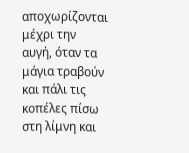αποχωρίζονται μέχρι την αυγή, όταν τα μάγια τραβούν και πάλι τις κοπέλες πίσω στη λίμνη και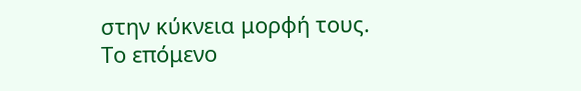στην κύκνεια μορφή τους.
Το επόμενο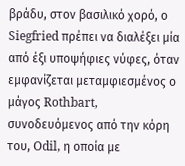βράδυ, στον βασιλικό χορό, ο Siegfried πρέπει να διαλέξει μία από έξι υποψήφιες νύφες, όταν εμφανίζεται μεταμφιεσμένος ο μάγος Rothbart, συνοδευόμενος από την κόρη του, Odil, η οποία με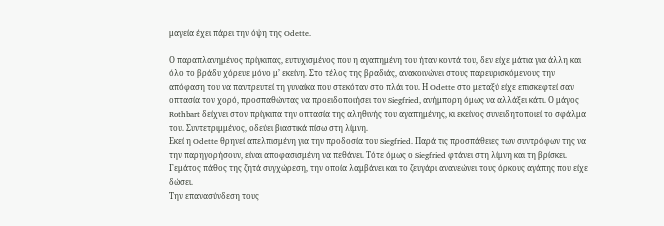μαγεία έχει πάρει την όψη της Odette.

Ο παραπλανημένος πρίγκιπας, ευτυχισμένος που η αγαπημένη του ήταν κοντά του, δεν είχε μάτια για άλλη και όλο το βράδυ χόρευε μόνο μ’ εκείνη. Στο τέλος της βραδιάς, ανακοινώνει στους παρευρισκόμενους την απόφαση του να παντρευτεί τη γυναίκα που στεκόταν στο πλάι του. Η Odette στο μεταξύ είχε επισκεφτεί σαν οπτασία τον χορό, προσπαθώντας να προειδοποιήσει τον Siegfried, ανήμπορη όμως να αλλάξει κάτι. Ο μάγος Rothbart δείχνει στον πρίγκιπα την οπτασία της αληθινής του αγαπημένης, κι εκείνος συνειδητοποιεί το σφάλμα του. Συντετριμμένος, οδεύει βιαστικά πίσω στη λίμνη.
Εκεί η Odette θρηνεί απελπισμένη για την προδοσία του Siegfried. Παρά τις προσπάθειες των συντρόφων της να την παρηγορήσουν, είναι αποφασισμένη να πεθάνει. Τότε όμως ο Siegfried φτάνει στη λίμνη και τη βρίσκει. Γεμάτος πάθος της ζητά συγχώρεση, την οποία λαμβάνει και το ζευγάρι ανανεώνει τους όρκους αγάπης που είχε δώσει.
Την επανασύνδεση τους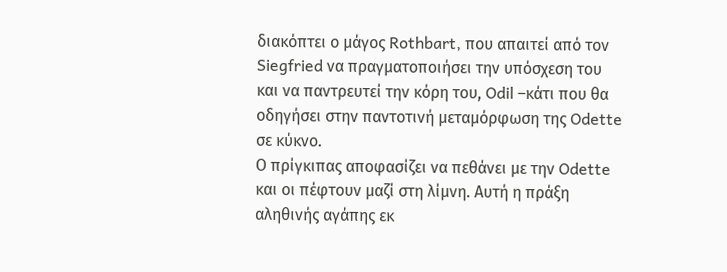διακόπτει ο μάγος Rothbart, που απαιτεί από τον Siegfried να πραγματοποιήσει την υπόσχεση του και να παντρευτεί την κόρη του, Odil –κάτι που θα οδηγήσει στην παντοτινή μεταμόρφωση της Odette σε κύκνο.
Ο πρίγκιπας αποφασίζει να πεθάνει με την Odette και οι πέφτουν μαζί στη λίμνη. Αυτή η πράξη αληθινής αγάπης εκ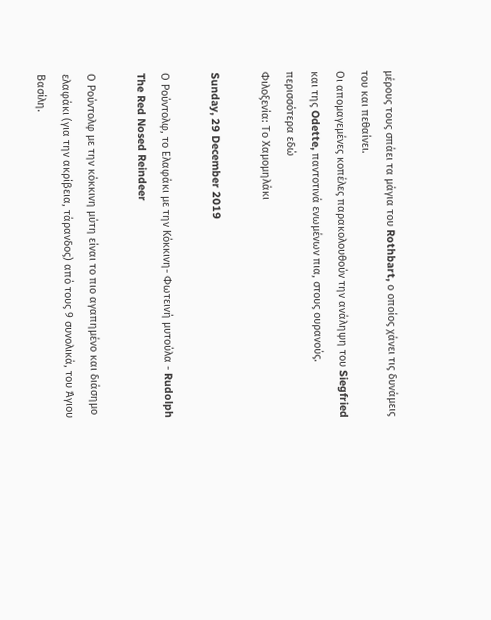μέρους τους σπάει τα μάγια του Rothbart, ο οποίος χάνει τις δυνάμεις του και πεθαίνει.
Οι απομαγεμένες κοπέλες παρακολουθούν την ανάληψη του Siegfried και της Odette, παντοτινά ενωμένων πια, στους ουρανούς.
περισσότερα εδώ
Φιλοξενία: Το Χαμομηλάκι

Sunday, 29 December 2019

Ο Ρούντολφ, το Ελαφάκι με την Κόκκινη- Φωτεινή μυτούλα - Rudolph The Red Nosed Reindeer

Ο Ρούντολφ με την κόκκινη μύτη είναι το πιο αγαπημένο και διάσημο ελαφάκι (για την ακρίβεια, τάρανδος) από τους 9 συνολικά, του Άγιου Βασίλη.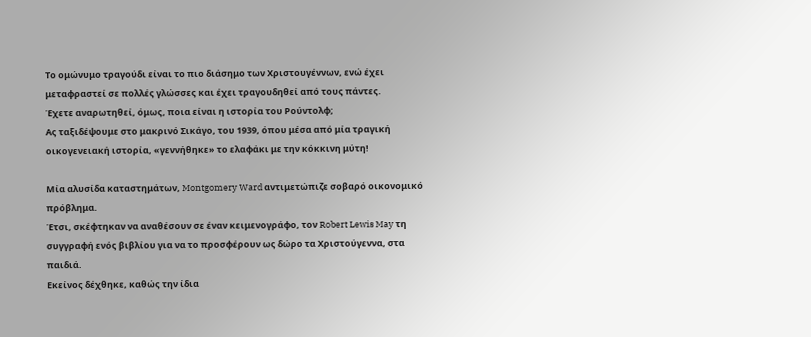Το ομώνυμο τραγούδι είναι το πιο διάσημο των Χριστουγέννων, ενώ έχει μεταφραστεί σε πολλές γλώσσες και έχει τραγουδηθεί από τους πάντες.
Έχετε αναρωτηθεί, όμως, ποια είναι η ιστορία του Ρούντολφ;
Ας ταξιδέψουμε στο μακρινό Σικάγο, του 1939, όπου μέσα από μία τραγική οικογενειακή ιστορία, «γεννήθηκε» το ελαφάκι με την κόκκινη μύτη!

Μία αλυσίδα καταστημάτων, Montgomery Ward αντιμετώπιζε σοβαρό οικονομικό πρόβλημα.
Έτσι, σκέφτηκαν να αναθέσουν σε έναν κειμενογράφο, τον Robert Lewis May τη συγγραφή ενός βιβλίου για να το προσφέρουν ως δώρο τα Χριστούγεννα, στα παιδιά.
Εκείνος δέχθηκε, καθώς την ίδια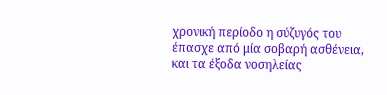χρονική περίοδο η σύζυγός του έπασχε από μία σοβαρή ασθένεια, και τα έξοδα νοσηλείας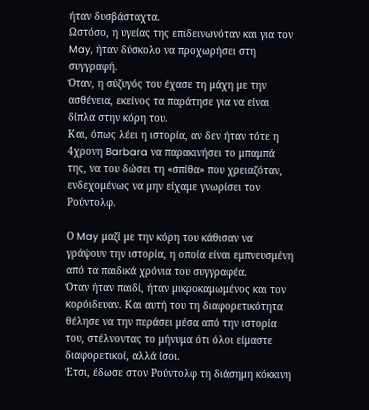ήταν δυσβάσταχτα.
Ωστόσο, η υγείας της επιδεινωνόταν και για τον May, ήταν δύσκολο να προχωρήσει στη συγγραφή.
Όταν, η σύζυγός του έχασε τη μάχη με την ασθένεια, εκείνος τα παράτησε για να είναι δίπλα στην κόρη του.
Και, όπως λέει η ιστορία, αν δεν ήταν τότε η 4χρονη Barbara να παρακινήσει το μπαμπά της, να του δώσει τη «σπίθα» που χρειαζόταν, ενδεχομένως να μην είχαμε γνωρίσει τον Ρούντολφ.

Ο May μαζί με την κόρη του κάθισαν να γράψουν την ιστορία, η οποία είναι εμπνευσμένη από τα παιδικά χρόνια του συγγραφέα.
Όταν ήταν παιδί, ήταν μικροκαμωμένος και τον κορόιδευαν. Και αυτή του τη διαφορετικότητα θέλησε να την περάσει μέσα από την ιστορία του, στέλνοντας το μήνυμα ότι όλοι είμαστε διαφορετικοί, αλλά ίσοι.
Έτσι, έδωσε στον Ρούντολφ τη διάσημη κόκκινη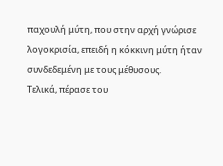παχουλή μύτη, που στην αρχή γνώρισε λογοκρισία, επειδή η κόκκινη μύτη ήταν συνδεδεμένη με τους μέθυσους.
Τελικά, πέρασε του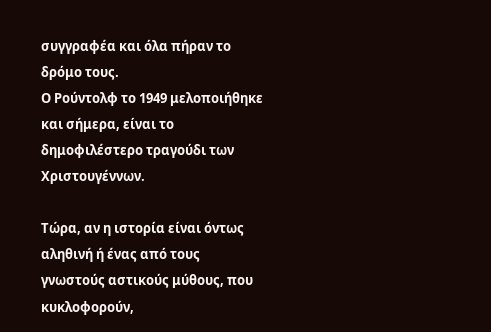συγγραφέα και όλα πήραν το δρόμο τους.
Ο Ρούντολφ το 1949 μελοποιήθηκε και σήμερα, είναι το δημοφιλέστερο τραγούδι των Χριστουγέννων.

Τώρα, αν η ιστορία είναι όντως αληθινή ή ένας από τους γνωστούς αστικούς μύθους, που κυκλοφορούν,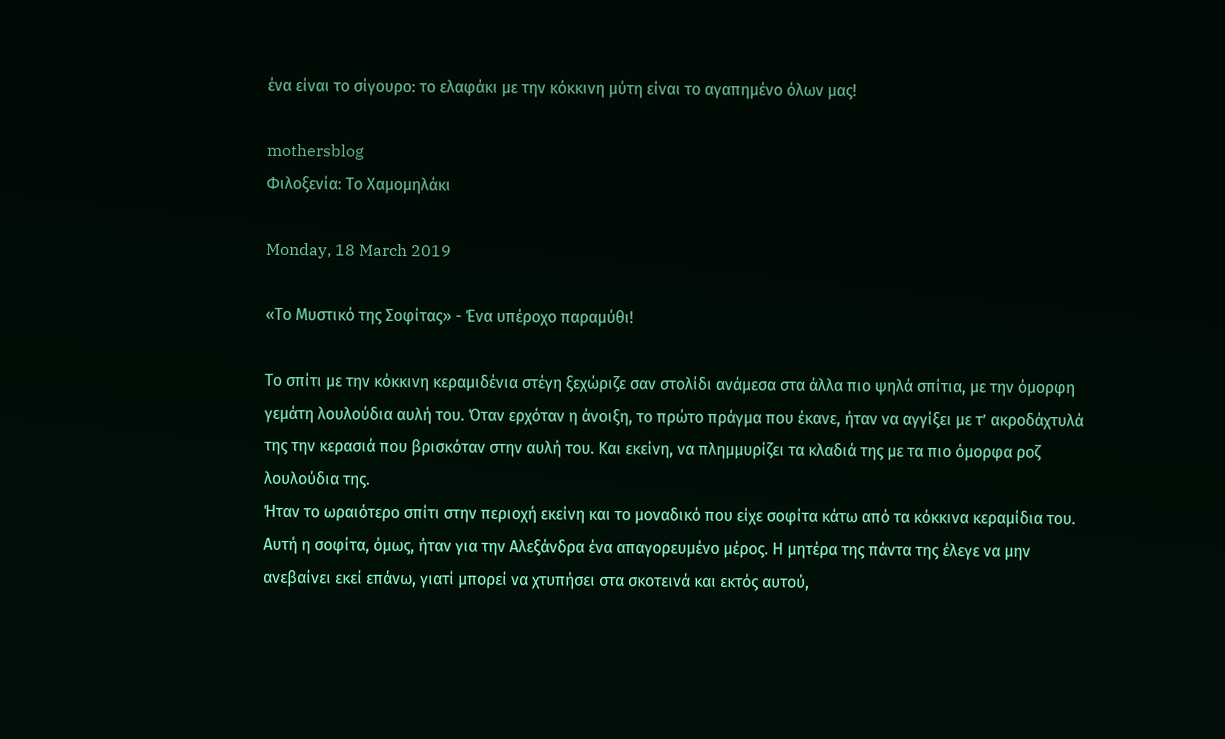ένα είναι το σίγουρο: το ελαφάκι με την κόκκινη μύτη είναι το αγαπημένο όλων μας!

mothersblog
Φιλοξενία: Το Χαμομηλάκι

Monday, 18 March 2019

«Το Μυστικό της Σοφίτας» - Ένα υπέροχο παραμύθι!

Το σπίτι με την κόκκινη κεραμιδένια στέγη ξεχώριζε σαν στολίδι ανάμεσα στα άλλα πιο ψηλά σπίτια, με την όμορφη γεμάτη λουλούδια αυλή του. Όταν ερχόταν η άνοιξη, το πρώτο πράγμα που έκανε, ήταν να αγγίξει με τ’ ακροδάχτυλά της την κερασιά που βρισκόταν στην αυλή του. Και εκείνη, να πλημμυρίζει τα κλαδιά της με τα πιο όμορφα ροζ λουλούδια της.
Ήταν το ωραιότερο σπίτι στην περιοχή εκείνη και το μοναδικό που είχε σοφίτα κάτω από τα κόκκινα κεραμίδια του. Αυτή η σοφίτα, όμως, ήταν για την Αλεξάνδρα ένα απαγορευμένο μέρος. Η μητέρα της πάντα της έλεγε να μην ανεβαίνει εκεί επάνω, γιατί μπορεί να χτυπήσει στα σκοτεινά και εκτός αυτού,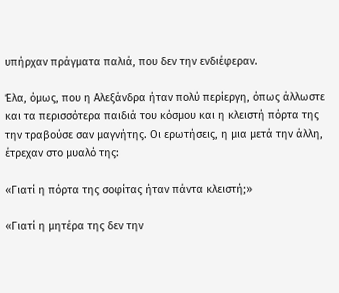υπήρχαν πράγματα παλιά, που δεν την ενδιέφεραν.

Έλα, όμως, που η Αλεξάνδρα ήταν πολύ περίεργη, όπως άλλωστε και τα περισσότερα παιδιά του κόσμου και η κλειστή πόρτα της την τραβούσε σαν μαγνήτης. Οι ερωτήσεις, η μια μετά την άλλη, έτρεχαν στο μυαλό της:

«Γιατί η πόρτα της σοφίτας ήταν πάντα κλειστή;»

«Γιατί η μητέρα της δεν την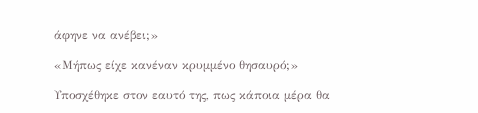άφηνε να ανέβει;»

«Μήπως είχε κανέναν κρυμμένο θησαυρό;»

Υποσχέθηκε στον εαυτό της, πως κάποια μέρα θα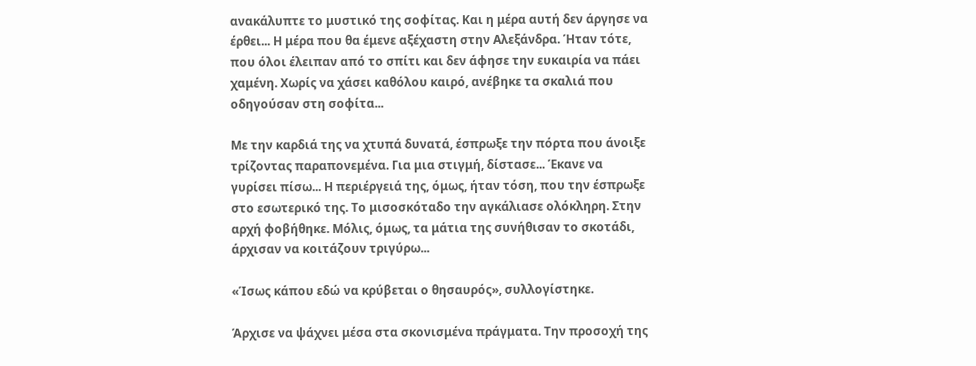ανακάλυπτε το μυστικό της σοφίτας. Και η μέρα αυτή δεν άργησε να έρθει... Η μέρα που θα έμενε αξέχαστη στην Αλεξάνδρα. Ήταν τότε, που όλοι έλειπαν από το σπίτι και δεν άφησε την ευκαιρία να πάει χαμένη. Χωρίς να χάσει καθόλου καιρό, ανέβηκε τα σκαλιά που οδηγούσαν στη σοφίτα...

Με την καρδιά της να χτυπά δυνατά, έσπρωξε την πόρτα που άνοιξε τρίζοντας παραπονεμένα. Για μια στιγμή, δίστασε... Έκανε να γυρίσει πίσω... Η περιέργειά της, όμως, ήταν τόση, που την έσπρωξε στο εσωτερικό της. Το μισοσκόταδο την αγκάλιασε ολόκληρη. Στην αρχή φοβήθηκε. Μόλις, όμως, τα μάτια της συνήθισαν το σκοτάδι, άρχισαν να κοιτάζουν τριγύρω...

«Ίσως κάπου εδώ να κρύβεται ο θησαυρός», συλλογίστηκε.

Άρχισε να ψάχνει μέσα στα σκονισμένα πράγματα. Την προσοχή της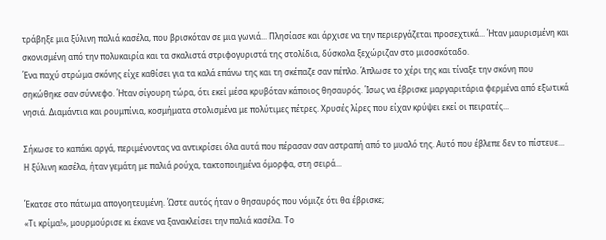τράβηξε μια ξύλινη παλιά κασέλα, που βρισκόταν σε μια γωνιά... Πλησίασε και άρχισε να την περιεργάζεται προσεχτικά... Ήταν μαυρισμένη και σκονισμένη από την πολυκαιρία και τα σκαλιστά στριφογυριστά της στολίδια, δύσκολα ξεχώριζαν στο μισοσκόταδο.
Ένα παχύ στρώμα σκόνης είχε καθίσει για τα καλά επάνω της και τη σκέπαζε σαν πέπλο. Άπλωσε το χέρι της και τίναξε την σκόνη που σηκώθηκε σαν σύννεφο. Ήταν σίγουρη τώρα, ότι εκεί μέσα κρυβόταν κάποιος θησαυρός. Ίσως να έβρισκε μαργαριτάρια φερμένα από εξωτικά νησιά. Διαμάντια και ρουμπίνια, κοσμήματα στολισμένα με πολύτιμες πέτρες. Χρυσές λίρες που είχαν κρύψει εκεί οι πειρατές...

Σήκωσε το καπάκι αργά, περιμένοντας να αντικρίσει όλα αυτά που πέρασαν σαν αστραπή από το μυαλό της. Αυτό που έβλεπε δεν το πίστευε... Η ξύλινη κασέλα, ήταν γεμάτη με παλιά ρούχα, τακτοποιημένα όμορφα, στη σειρά...

Έκατσε στο πάτωμα απογοητευμένη. Ώστε αυτός ήταν ο θησαυρός που νόμιζε ότι θα έβρισκε;
«Τι κρίμα!», μουρμούρισε κι έκανε να ξανακλείσει την παλιά κασέλα. Το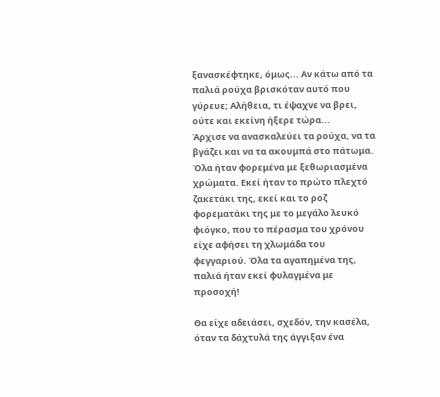ξανασκέφτηκε, όμως... Αν κάτω από τα παλιά ρούχα βρισκόταν αυτό που γύρευε; Αλήθεια, τι έψαχνε να βρει, ούτε και εκείνη ήξερε τώρα...
Άρχισε να ανασκαλεύει τα ρούχα, να τα βγάζει και να τα ακουμπά στο πάτωμα. Όλα ήταν φορεμένα με ξεθωριασμένα χρώματα. Εκεί ήταν το πρώτο πλεχτό ζακετάκι της, εκεί και το ροζ φορεματάκι της με το μεγάλο λευκό φιόγκο, που το πέρασμα του χρόνου είχε αφήσει τη χλωμάδα του φεγγαριού. Όλα τα αγαπημένα της, παλιά ήταν εκεί φυλαγμένα με προσοχή!

Θα είχε αδειάσει, σχεδόν, την κασέλα, όταν τα δάχτυλά της άγγιξαν ένα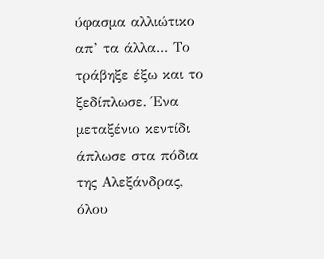ύφασμα αλλιώτικο απ’ τα άλλα... Το τράβηξε έξω και το ξεδίπλωσε. Ένα μεταξένιο κεντίδι άπλωσε στα πόδια της Αλεξάνδρας, όλου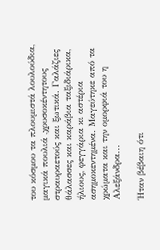του κόσμου τα πλουμιστά λουλούδια, μαγικά πουλιά ,χρυσοκέντητους στραυραετούς και ξωτικά. Γαλάζιες θάλασσες και καράβια ταξιδιάρικα, ήλιους, φεγγάρια κι αστέρια ασημοκεντημένα. Μαγεύτηκε από τα χρώματα και την ομορφιά του η Αλεξάνδρα...

Ήταν βέβαιη ότι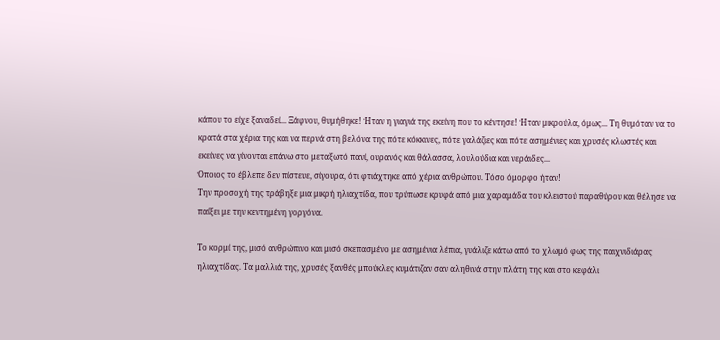κάπου το είχε ξαναδεί... Ξάφνου, θυμήθηκε! Ήταν η γιαγιά της εκείνη που το κέντησε! Ήταν μικρούλα, όμως... Τη θυμόταν να το κρατά στα χέρια της και να περνά στη βελόνα της πότε κόκκινες, πότε γαλάζιες και πότε ασημένιες και χρυσές κλωστές και εκείνες να γίνονται επάνω στο μεταξωτό πανί, ουρανός και θάλασσα, λουλούδια και νεράιδες...
Όποιος το έβλεπε δεν πίστευε, σίγουρα, ότι φτιάχτηκε από χέρια ανθρώπου. Τόσο όμορφο ήταν!
Την προσοχή της τράβηξε μια μικρή ηλιαχτίδα, που τρύπωσε κρυφά από μια χαραμάδα του κλειστού παραθύρου και θέλησε να παίξει με την κεντημένη γοργόνα.

Το κορμί της, μισό ανθρώπινο και μισό σκεπασμένο με ασημένια λέπια, γυάλιζε κάτω από το χλωμό φως της παιχνιδιάρας ηλιαχτίδας. Τα μαλλιά της, χρυσές ξανθές μπούκλες κυμάτιζαν σαν αληθινά στην πλάτη της και στο κεφάλι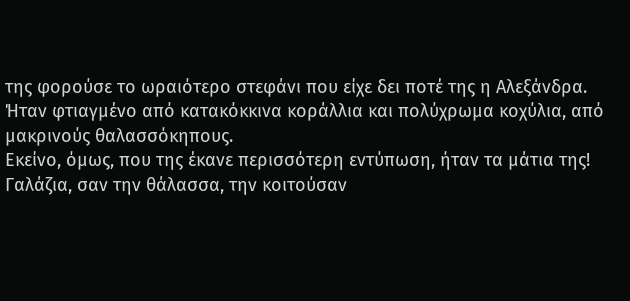της φορούσε το ωραιότερο στεφάνι που είχε δει ποτέ της η Αλεξάνδρα. Ήταν φτιαγμένο από κατακόκκινα κοράλλια και πολύχρωμα κοχύλια, από μακρινούς θαλασσόκηπους.
Εκείνο, όμως, που της έκανε περισσότερη εντύπωση, ήταν τα μάτια της! Γαλάζια, σαν την θάλασσα, την κοιτούσαν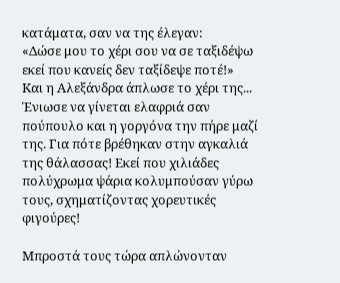κατάματα, σαν να της έλεγαν:
«Δώσε μου το χέρι σου να σε ταξιδέψω εκεί που κανείς δεν ταξίδεψε ποτέ!»
Kαι η Αλεξάνδρα άπλωσε το χέρι της... Ένιωσε να γίνεται ελαφριά σαν πούπουλο και η γοργόνα την πήρε μαζί της. Για πότε βρέθηκαν στην αγκαλιά της θάλασσας! Εκεί που χιλιάδες πολύχρωμα ψάρια κολυμπούσαν γύρω τους, σχηματίζοντας χορευτικές φιγούρες!

Μπροστά τους τώρα απλώνονταν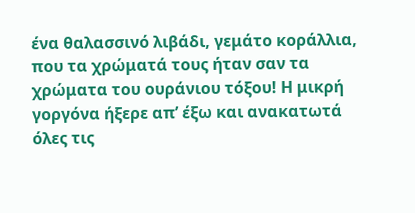ένα θαλασσινό λιβάδι, γεμάτο κοράλλια, που τα χρώματά τους ήταν σαν τα χρώματα του ουράνιου τόξου! Η μικρή γοργόνα ήξερε απ’ έξω και ανακατωτά όλες τις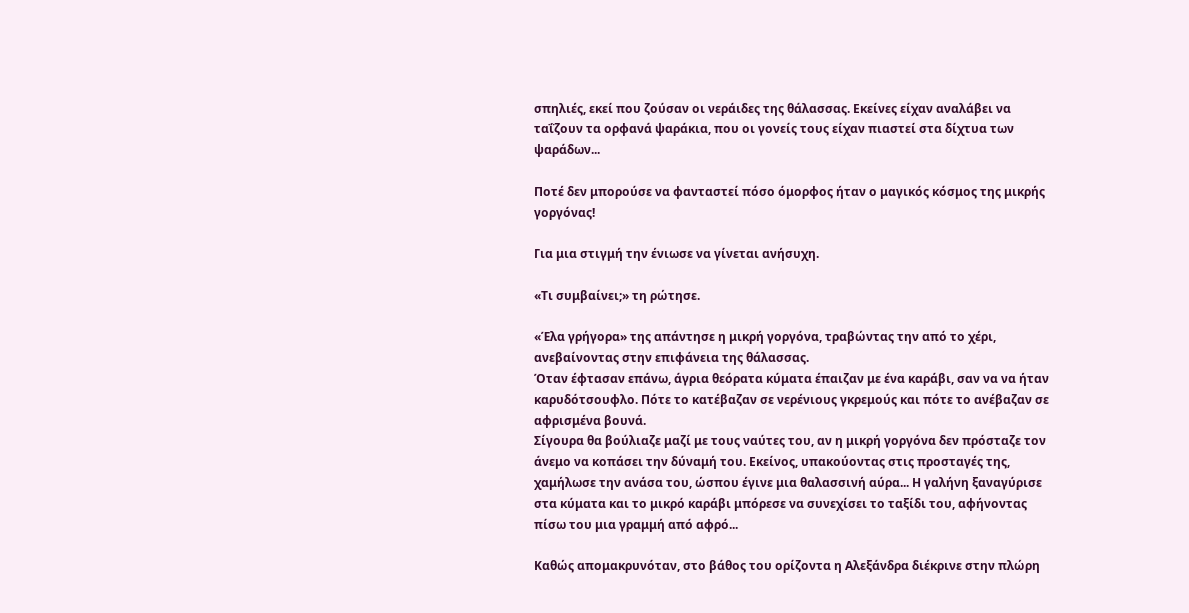σπηλιές, εκεί που ζούσαν οι νεράιδες της θάλασσας. Εκείνες είχαν αναλάβει να ταΐζουν τα ορφανά ψαράκια, που οι γονείς τους είχαν πιαστεί στα δίχτυα των ψαράδων...

Ποτέ δεν μπορούσε να φανταστεί πόσο όμορφος ήταν ο μαγικός κόσμος της μικρής γοργόνας!

Για μια στιγμή την ένιωσε να γίνεται ανήσυχη.

«Τι συμβαίνει;» τη ρώτησε.

«Έλα γρήγορα» της απάντησε η μικρή γοργόνα, τραβώντας την από το χέρι, ανεβαίνοντας στην επιφάνεια της θάλασσας.
Όταν έφτασαν επάνω, άγρια θεόρατα κύματα έπαιζαν με ένα καράβι, σαν να να ήταν καρυδότσουφλο. Πότε το κατέβαζαν σε νερένιους γκρεμούς και πότε το ανέβαζαν σε αφρισμένα βουνά.
Σίγουρα θα βούλιαζε μαζί με τους ναύτες του, αν η μικρή γοργόνα δεν πρόσταζε τον άνεμο να κοπάσει την δύναμή του. Εκείνος, υπακούοντας στις προσταγές της, χαμήλωσε την ανάσα του, ώσπου έγινε μια θαλασσινή αύρα... Η γαλήνη ξαναγύρισε στα κύματα και το μικρό καράβι μπόρεσε να συνεχίσει το ταξίδι του, αφήνοντας πίσω του μια γραμμή από αφρό...

Καθώς απομακρυνόταν, στο βάθος του ορίζοντα η Αλεξάνδρα διέκρινε στην πλώρη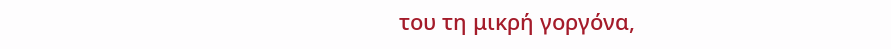του τη μικρή γοργόνα,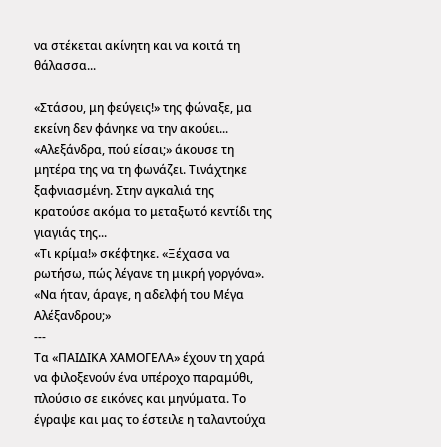να στέκεται ακίνητη και να κοιτά τη θάλασσα...

«Στάσου, μη φεύγεις!» της φώναξε, μα εκείνη δεν φάνηκε να την ακούει...
«Αλεξάνδρα, πού είσαι;» άκουσε τη μητέρα της να τη φωνάζει. Τινάχτηκε ξαφνιασμένη. Στην αγκαλιά της κρατούσε ακόμα το μεταξωτό κεντίδι της γιαγιάς της...
«Τι κρίμα!» σκέφτηκε. «Ξέχασα να ρωτήσω, πώς λέγανε τη μικρή γοργόνα».
«Να ήταν, άραγε, η αδελφή του Μέγα Αλέξανδρου;»
---
Τα «ΠΑΙΔΙΚΑ ΧΑΜΟΓΕΛΑ» έχουν τη χαρά να φιλοξενούν ένα υπέροχο παραμύθι, πλούσιο σε εικόνες και μηνύματα. Το έγραψε και μας το έστειλε η ταλαντούχα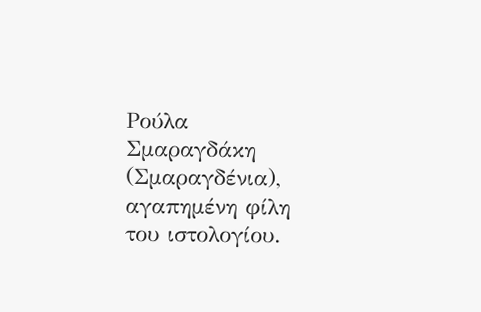Ρούλα Σμαραγδάκη (Σμαραγδένια), αγαπημένη φίλη του ιστολογίου.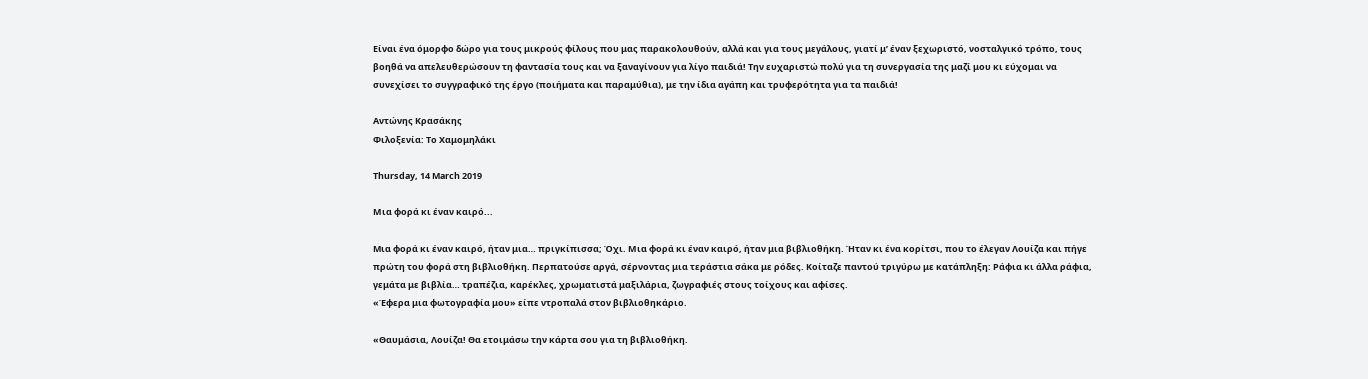Είναι ένα όμορφο δώρο για τους μικρούς φίλους που μας παρακολουθούν, αλλά και για τους μεγάλους, γιατί μ’ έναν ξεχωριστό, νοσταλγικό τρόπο, τους βοηθά να απελευθερώσουν τη φαντασία τους και να ξαναγίνουν για λίγο παιδιά! Την ευχαριστώ πολύ για τη συνεργασία της μαζί μου κι εύχομαι να συνεχίσει το συγγραφικό της έργο (ποιήματα και παραμύθια), με την ίδια αγάπη και τρυφερότητα για τα παιδιά!

Αντώνης Κρασάκης
Φιλοξενία: Το Χαμομηλάκι

Thursday, 14 March 2019

Μια φορά κι έναν καιρό...

Mια φορά κι έναν καιρό, ήταν μια… πριγκίπισσα; Όχι. Μια φορά κι έναν καιρό, ήταν μια βιβλιοθήκη. Ήταν κι ένα κορίτσι, που το έλεγαν Λουίζα και πήγε πρώτη του φορά στη βιβλιοθήκη. Περπατούσε αργά, σέρνοντας μια τεράστια σάκα με ρόδες. Κοίταζε παντού τριγύρω με κατάπληξη: Ράφια κι άλλα ράφια, γεμάτα με βιβλία… τραπέζια, καρέκλες, χρωματιστά μαξιλάρια, ζωγραφιές στους τοίχους και αφίσες.
«Έφερα μια φωτογραφία μου» είπε ντροπαλά στον βιβλιοθηκάριο.

«Θαυμάσια, Λουίζα! Θα ετοιμάσω την κάρτα σου για τη βιβλιοθήκη.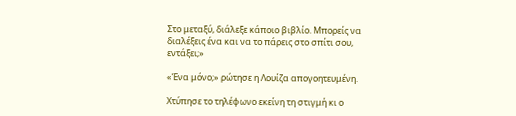Στο μεταξύ, διάλεξε κάποιο βιβλίο. Μπορείς να διαλέξεις ένα και να το πάρεις στο σπίτι σου, εντάξει;»

«Ένα μόνο;» ρώτησε η Λουίζα απογοητευμένη.

Χτύπησε το τηλέφωνο εκείνη τη στιγμή κι ο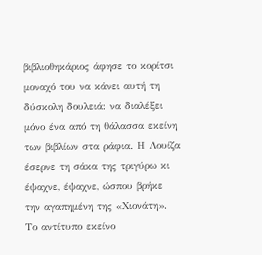βιβλιοθηκάριος άφησε το κορίτσι μοναχό του να κάνει αυτή τη δύσκολη δουλειά: να διαλέξει μόνο ένα από τη θάλασσα εκείνη των βιβλίων στα ράφια. Η Λουίζα έσερνε τη σάκα της τριγύρω κι έψαχνε, έψαχνε, ώσπου βρήκε την αγαπημένη της «Χιονάτη». Το αντίτυπο εκείνο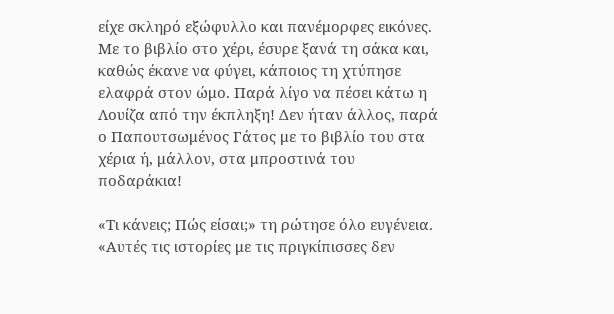είχε σκληρό εξώφυλλο και πανέμορφες εικόνες. Με το βιβλίο στο χέρι, έσυρε ξανά τη σάκα και, καθώς έκανε να φύγει, κάποιος τη χτύπησε ελαφρά στον ώμο. Παρά λίγο να πέσει κάτω η Λουίζα από την έκπληξη! Δεν ήταν άλλος, παρά ο Παπουτσωμένος Γάτος με το βιβλίο του στα χέρια ή, μάλλον, στα μπροστινά του ποδαράκια!

«Τι κάνεις; Πώς είσαι;» τη ρώτησε όλο ευγένεια. «Αυτές τις ιστορίες με τις πριγκίπισσες δεν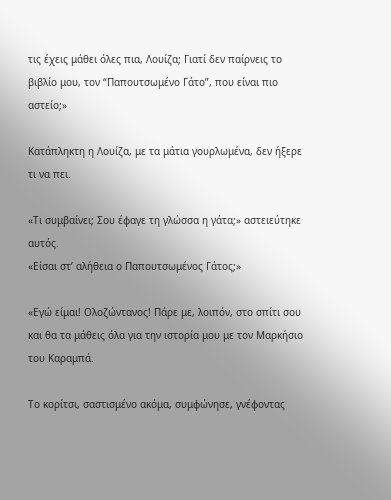τις έχεις μάθει όλες πια, Λουίζα; Γιατί δεν παίρνεις το βιβλίο μου, τον “Παπουτσωμένο Γάτο”, που είναι πιο αστείο;»

Κατάπληκτη η Λουίζα, με τα μάτια γουρλωμένα, δεν ήξερε τι να πει.

«Τι συμβαίνει; Σου έφαγε τη γλώσσα η γάτα;» αστειεύτηκε αυτός.
«Είσαι στ’ αλήθεια ο Παπουτσωμένος Γάτος;»

«Εγώ είμαι! Ολοζώντανος! Πάρε με, λοιπόν, στο σπίτι σου και θα τα μάθεις όλα για την ιστορία μου με τον Μαρκήσιο του Καραμπά.

Το κορίτσι, σαστισμένο ακόμα, συμφώνησε, γνέφοντας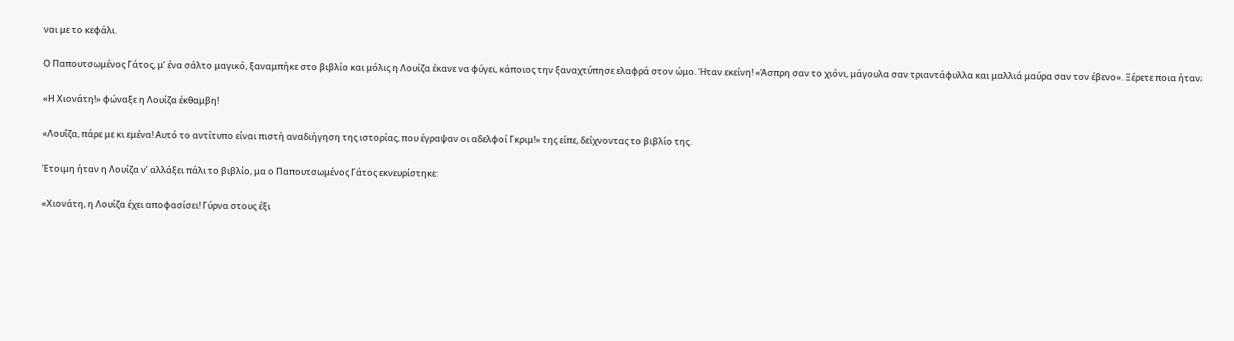ναι με το κεφάλι.

Ο Παπουτσωμένος Γάτος, μ’ ένα σάλτο μαγικό, ξαναμπήκε στο βιβλίο και μόλις η Λουίζα έκανε να φύγει, κάποιος την ξαναχτύπησε ελαφρά στον ώμο. Ήταν εκείνη! «Άσπρη σαν το χιόνι, μάγουλα σαν τριαντάφυλλα και μαλλιά μαύρα σαν τον έβενο». Ξέρετε ποια ήταν;

«Η Χιονάτη!» φώναξε η Λουίζα έκθαμβη!

«Λουΐζα, πάρε με κι εμένα! Αυτό το αντίτυπο είναι πιστή αναδιήγηση της ιστορίας, που έγραψαν οι αδελφοί Γκριμ!» της είπε, δείχνοντας το βιβλίο της.

Έτοιμη ήταν η Λουίζα ν’ αλλάξει πάλι το βιβλίο, μα ο Παπουτσωμένος Γάτος εκνευρίστηκε:

«Χιονάτη, η Λουίζα έχει αποφασίσει! Γύρνα στους έξι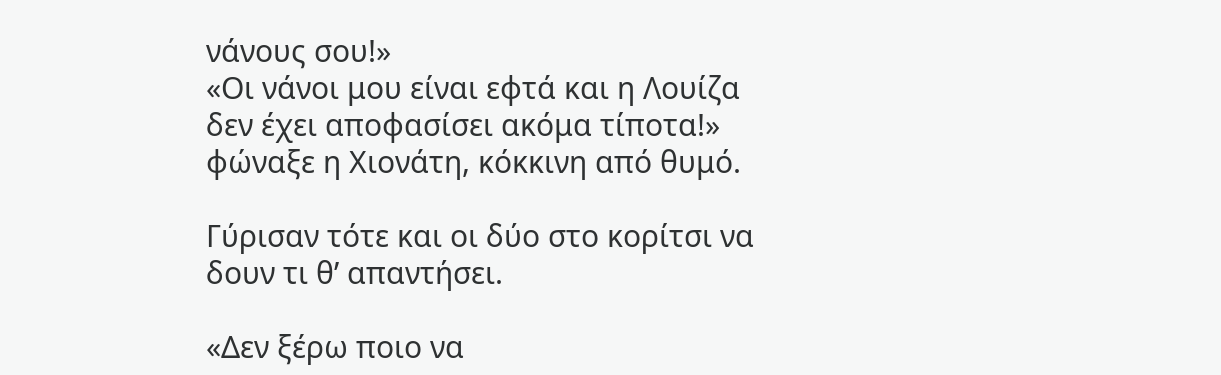νάνους σου!»
«Οι νάνοι μου είναι εφτά και η Λουίζα δεν έχει αποφασίσει ακόμα τίποτα!» φώναξε η Χιονάτη, κόκκινη από θυμό.

Γύρισαν τότε και οι δύο στο κορίτσι να δουν τι θ’ απαντήσει.

«Δεν ξέρω ποιο να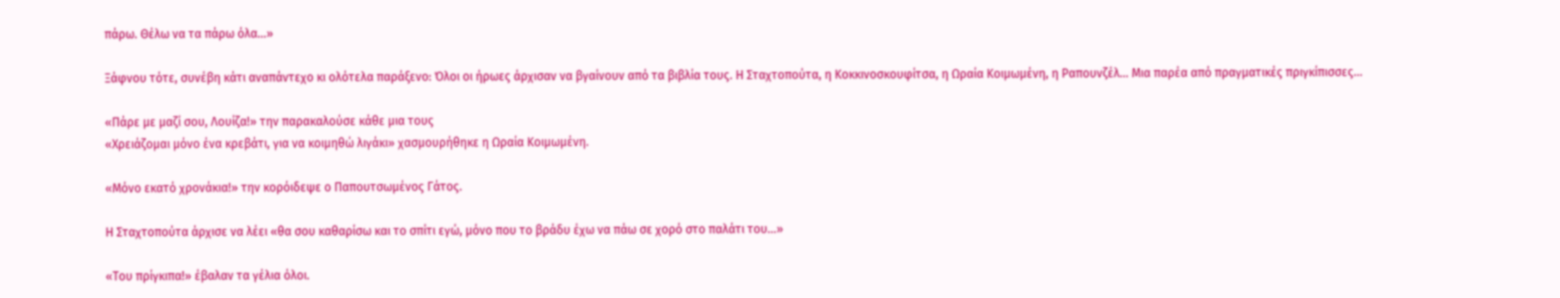πάρω. Θέλω να τα πάρω όλα…»

Ξάφνου τότε, συνέβη κάτι αναπάντεχο κι ολότελα παράξενο: Όλοι οι ήρωες άρχισαν να βγαίνουν από τα βιβλία τους. Η Σταχτοπούτα, η Κοκκινοσκουφίτσα, η Ωραία Κοιμωμένη, η Ραπουνζέλ… Μια παρέα από πραγματικές πριγκίπισσες…

«Πάρε με μαζί σου, Λουίζα!» την παρακαλούσε κάθε μια τους
«Χρειάζομαι μόνο ένα κρεβάτι, για να κοιμηθώ λιγάκι» χασμουρήθηκε η Ωραία Κοιμωμένη.

«Μόνο εκατό χρονάκια!» την κορόιδεψε ο Παπουτσωμένος Γάτος.

Η Σταχτοπούτα άρχισε να λέει «θα σου καθαρίσω και το σπίτι εγώ, μόνο που το βράδυ έχω να πάω σε χορό στο παλάτι του…»

«Του πρίγκιπα!» έβαλαν τα γέλια όλοι.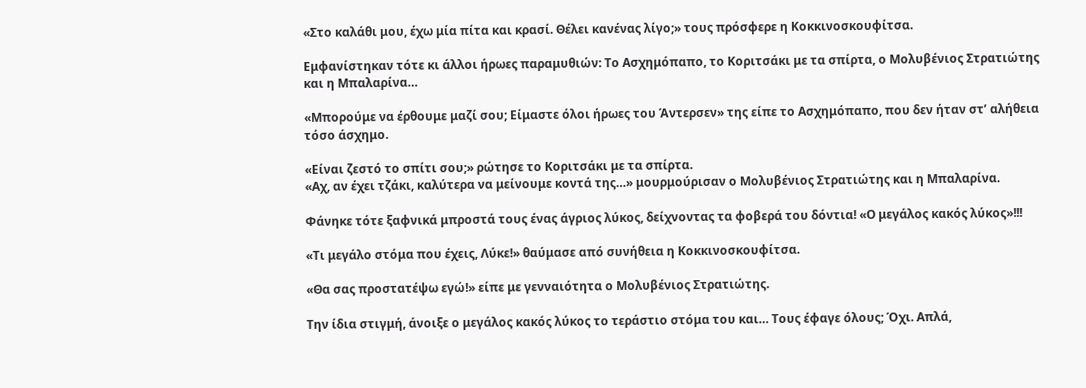«Στο καλάθι μου, έχω μία πίτα και κρασί. Θέλει κανένας λίγο;» τους πρόσφερε η Κοκκινοσκουφίτσα.

Εμφανίστηκαν τότε κι άλλοι ήρωες παραμυθιών: Το Ασχημόπαπο, το Κοριτσάκι με τα σπίρτα, ο Μολυβένιος Στρατιώτης και η Μπαλαρίνα…

«Μπορούμε να έρθουμε μαζί σου; Είμαστε όλοι ήρωες του Άντερσεν» της είπε το Ασχημόπαπο, που δεν ήταν στ’ αλήθεια τόσο άσχημο.

«Είναι ζεστό το σπίτι σου;» ρώτησε το Κοριτσάκι με τα σπίρτα.
«Αχ, αν έχει τζάκι, καλύτερα να μείνουμε κοντά της…» μουρμούρισαν ο Μολυβένιος Στρατιώτης και η Μπαλαρίνα.

Φάνηκε τότε ξαφνικά μπροστά τους ένας άγριος λύκος, δείχνοντας τα φοβερά του δόντια! «Ο μεγάλος κακός λύκος»!!!

«Τι μεγάλο στόμα που έχεις, Λύκε!» θαύμασε από συνήθεια η Κοκκινοσκουφίτσα.

«Θα σας προστατέψω εγώ!» είπε με γενναιότητα ο Μολυβένιος Στρατιώτης.

Την ίδια στιγμή, άνοιξε ο μεγάλος κακός λύκος το τεράστιο στόμα του και… Τους έφαγε όλους; Όχι. Απλά,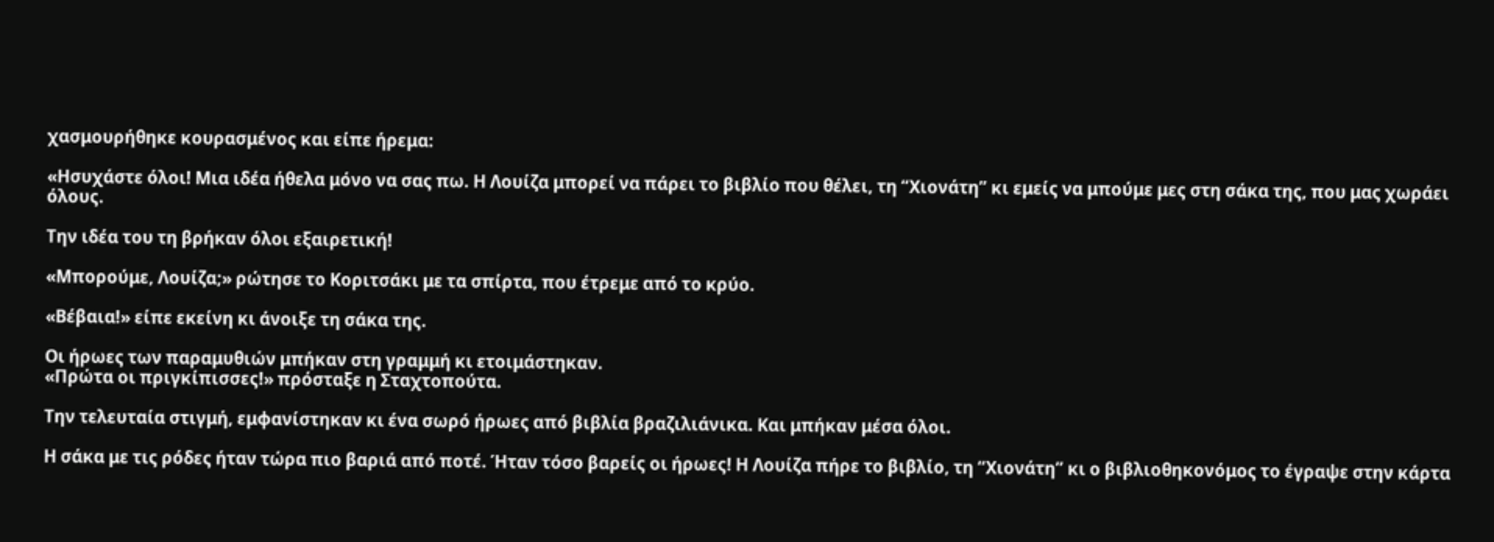χασμουρήθηκε κουρασμένος και είπε ήρεμα:

«Ησυχάστε όλοι! Μια ιδέα ήθελα μόνο να σας πω. Η Λουίζα μπορεί να πάρει το βιβλίο που θέλει, τη “Χιονάτη” κι εμείς να μπούμε μες στη σάκα της, που μας χωράει όλους.

Την ιδέα του τη βρήκαν όλοι εξαιρετική!

«Μπορούμε, Λουίζα;» ρώτησε το Κοριτσάκι με τα σπίρτα, που έτρεμε από το κρύο.

«Βέβαια!» είπε εκείνη κι άνοιξε τη σάκα της.

Οι ήρωες των παραμυθιών μπήκαν στη γραμμή κι ετοιμάστηκαν.
«Πρώτα οι πριγκίπισσες!» πρόσταξε η Σταχτοπούτα.

Την τελευταία στιγμή, εμφανίστηκαν κι ένα σωρό ήρωες από βιβλία βραζιλιάνικα. Και μπήκαν μέσα όλοι.

Η σάκα με τις ρόδες ήταν τώρα πιο βαριά από ποτέ. Ήταν τόσο βαρείς οι ήρωες! Η Λουίζα πήρε το βιβλίο, τη “Χιονάτη” κι ο βιβλιοθηκονόμος το έγραψε στην κάρτα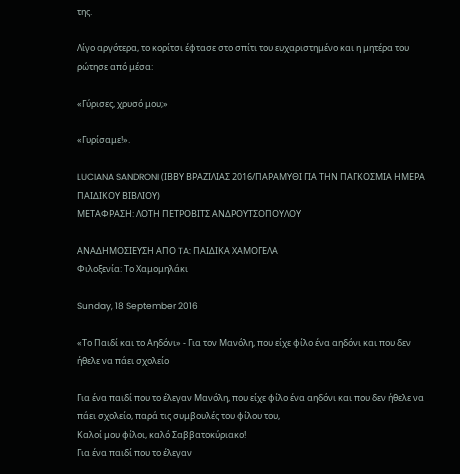της.

Λίγο αργότερα, το κορίτσι έφτασε στο σπίτι του ευχαριστημένο και η μητέρα του ρώτησε από μέσα:

«Γύρισες, χρυσό μου;»

«Γυρίσαμε!».

LUCIANA SANDRONI (ΙΒΒΥ ΒΡΑΖΙΛΙΑΣ 2016/ΠΑΡΑΜΥΘΙ ΓΙΑ ΤΗΝ ΠΑΓΚΟΣΜΙΑ ΗΜΕΡΑ ΠΑΙΔΙΚΟΥ ΒΙΒΛΙΟΥ)
ΜΕΤΑΦΡΑΣΗ: ΛΟΤΗ ΠΕΤΡΟΒΙΤΣ ΑΝΔΡΟΥΤΣΟΠΟΥΛΟΥ

ΑΝΑΔΗΜΟΣΙΕΥΣΗ ΑΠΟ TA: ΠΑΙΔΙΚΑ ΧΑΜΟΓΕΛΑ
Φιλοξενία: Το Χαμομηλάκι

Sunday, 18 September 2016

«Το Παιδί και το Αηδόνι» - Για τον Μανόλη, που είχε φίλο ένα αηδόνι και που δεν ήθελε να πάει σχολείο

Για ένα παιδί που το έλεγαν Μανόλη, που είχε φίλο ένα αηδόνι και που δεν ήθελε να πάει σχολείο, παρά τις συμβουλές του φίλου του,
Καλοί μου φίλoι, καλό Σαββατοκύριακο!
Για ένα παιδί που το έλεγαν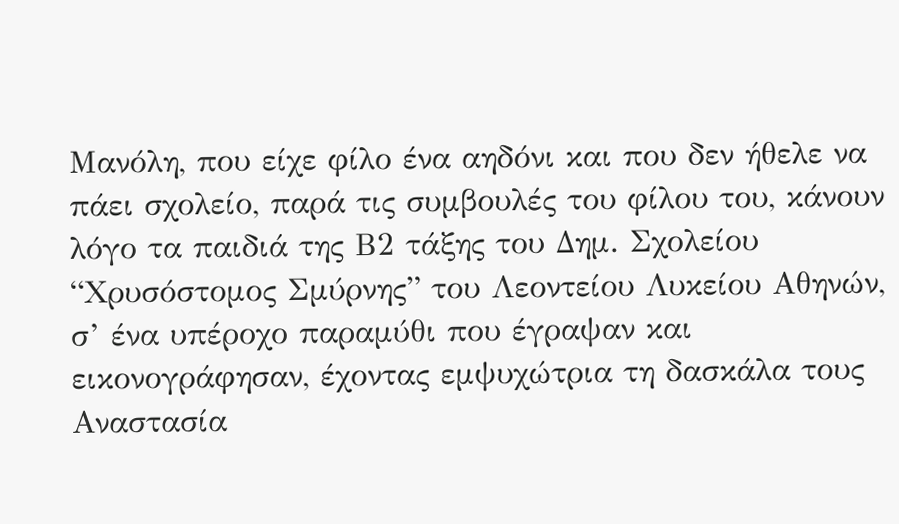Μανόλη, που είχε φίλο ένα αηδόνι και που δεν ήθελε να πάει σχολείο, παρά τις συμβουλές του φίλου του, κάνουν λόγο τα παιδιά της Β2 τάξης του Δημ. Σχολείου “Χρυσόστομος Σμύρνης” του Λεοντείου Λυκείου Αθηνών, σ’ ένα υπέροχο παραμύθι που έγραψαν και εικονογράφησαν, έχοντας εμψυχώτρια τη δασκάλα τους Αναστασία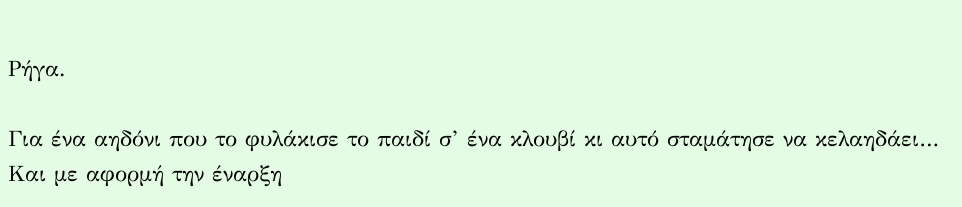Ρήγα.

Για ένα αηδόνι που το φυλάκισε το παιδί σ’ ένα κλουβί κι αυτό σταμάτησε να κελαηδάει… Και με αφορμή την έναρξη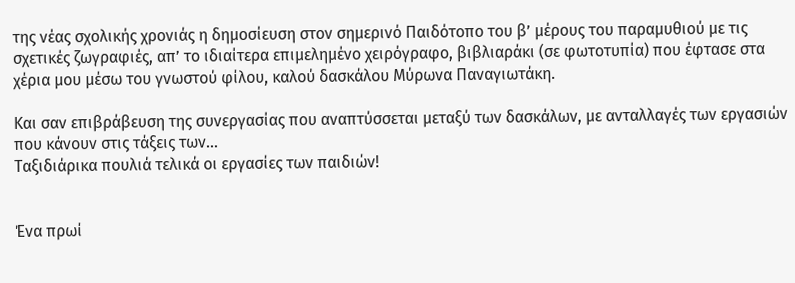της νέας σχολικής χρονιάς η δημοσίευση στον σημερινό Παιδότοπο του β’ μέρους του παραμυθιού με τις σχετικές ζωγραφιές, απ’ το ιδιαίτερα επιμελημένο χειρόγραφο, βιβλιαράκι (σε φωτοτυπία) που έφτασε στα χέρια μου μέσω του γνωστού φίλου, καλού δασκάλου Μύρωνα Παναγιωτάκη.

Και σαν επιβράβευση της συνεργασίας που αναπτύσσεται μεταξύ των δασκάλων, με ανταλλαγές των εργασιών που κάνουν στις τάξεις των…
Ταξιδιάρικα πουλιά τελικά οι εργασίες των παιδιών!


Ένα πρωί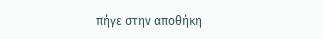πήγε στην αποθήκη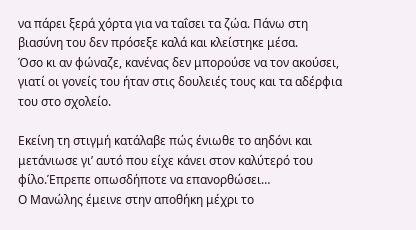να πάρει ξερά χόρτα για να ταΐσει τα ζώα. Πάνω στη βιασύνη του δεν πρόσεξε καλά και κλείστηκε μέσα.
Όσο κι αν φώναζε, κανένας δεν μπορούσε να τον ακούσει, γιατί οι γονείς του ήταν στις δουλειές τους και τα αδέρφια του στο σχολείο.

Εκείνη τη στιγμή κατάλαβε πώς ένιωθε το αηδόνι και μετάνιωσε γι’ αυτό που είχε κάνει στον καλύτερό του φίλο.Έπρεπε οπωσδήποτε να επανορθώσει…
Ο Μανώλης έμεινε στην αποθήκη μέχρι το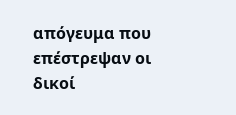απόγευμα που επέστρεψαν οι δικοί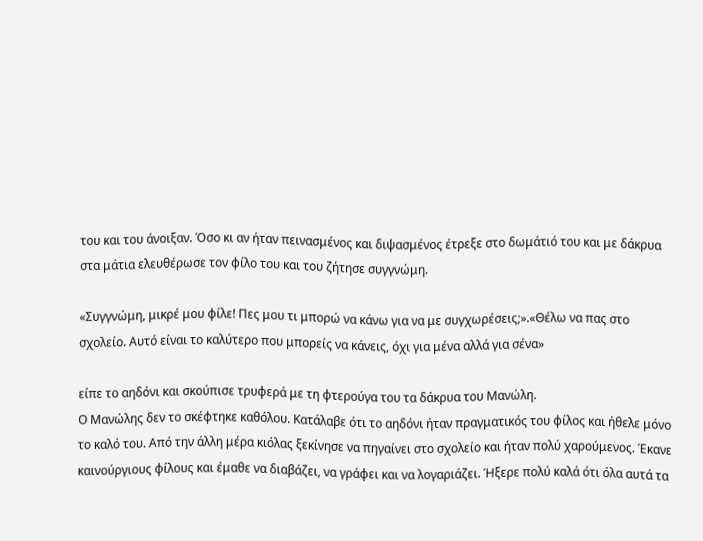του και του άνοιξαν. Όσο κι αν ήταν πεινασμένος και διψασμένος έτρεξε στο δωμάτιό του και με δάκρυα στα μάτια ελευθέρωσε τον φίλο του και του ζήτησε συγγνώμη.

«Συγγνώμη, μικρέ μου φίλε! Πες μου τι μπορώ να κάνω για να με συγχωρέσεις;».«Θέλω να πας στο σχολείο. Αυτό είναι το καλύτερο που μπορείς να κάνεις, όχι για μένα αλλά για σένα»

είπε το αηδόνι και σκούπισε τρυφερά με τη φτερούγα του τα δάκρυα του Μανώλη.
Ο Μανώλης δεν το σκέφτηκε καθόλου. Κατάλαβε ότι το αηδόνι ήταν πραγματικός του φίλος και ήθελε μόνο το καλό του. Από την άλλη μέρα κιόλας ξεκίνησε να πηγαίνει στο σχολείο και ήταν πολύ χαρούμενος. Έκανε καινούργιους φίλους και έμαθε να διαβάζει, να γράφει και να λογαριάζει. Ήξερε πολύ καλά ότι όλα αυτά τα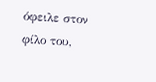όφειλε στον φίλο του,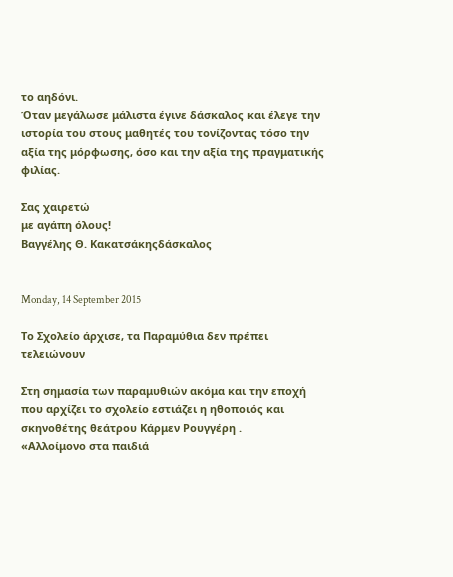το αηδόνι.
Όταν μεγάλωσε μάλιστα έγινε δάσκαλος και έλεγε την ιστορία του στους μαθητές του τονίζοντας τόσο την αξία της μόρφωσης, όσο και την αξία της πραγματικής φιλίας.

Σας χαιρετώ
με αγάπη όλους!
Βαγγέλης Θ. Κακατσάκηςδάσκαλος


Monday, 14 September 2015

Το Σχολείο άρχισε, τα Παραμύθια δεν πρέπει τελειώνουν

Στη σημασία των παραμυθιών ακόμα και την εποχή που αρχίζει το σχολείο εστιάζει η ηθοποιός και σκηνοθέτης θεάτρου Κάρμεν Ρουγγέρη .
«Αλλοίμονο στα παιδιά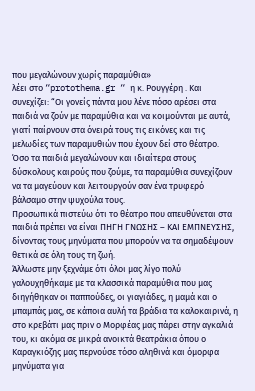που μεγαλώνουν χωρίς παραμύθια»
λέει στο “protothema.gr “ η κ. Ρουγγέρη . Και συνεχίζει: “Οι γονείς πάντα μου λένε πόσο αρέσει στα παιδιά να ζούν με παραμύθια και να κοιμούνται με αυτά, γιατί παίρνουν στα όνειρά τους τις εικόνες και τις μελωδίες των παραμυθιών που έχουν δεί στο θέατρο.
Όσο τα παιδιά μεγαλώνουν και ιδιαίτερα στους δύσκολους καιρούς που ζούμε, τα παραμύθια συνεχίζουν να τα μαγεύουν και λειτουργούν σαν ένα τρυφερό βάλσαμο στην ψυχούλα τους.
Προσωπικά πιστεύω ότι το θέατρο που απευθύνεται στα παιδιά πρέπει να είναι ΠΗΓΗ ΓΝΩΣΗΣ – ΚΑΙ ΕΜΠΝΕΥΣΗΣ, δίνοντας τους μηνύματα που μπορούν να τα σημαδέψουν θετικά σε όλη τους τη ζωή.
Άλλωστε μην ξεχνάμε ότι όλοι μας λίγο πολύ γαλουχηθήκαμε με τα κλασσικά παραμύθια που μας διηγήθηκαν οι παππούδες, οι γιαγιάδες, η μαμά και ο μπαμπάς μας, σε κάποια αυλή τα βράδια τα καλοκαιρινά, η στο κρεβάτι μας πριν ο Μορφέας μας πάρει στην αγκαλιά του, κι ακόμα σε μικρά ανοικτά θεατράκια όπου ο Καραγκιόζης μας περνούσε τόσο αληθινά και όμορφα μηνύματα για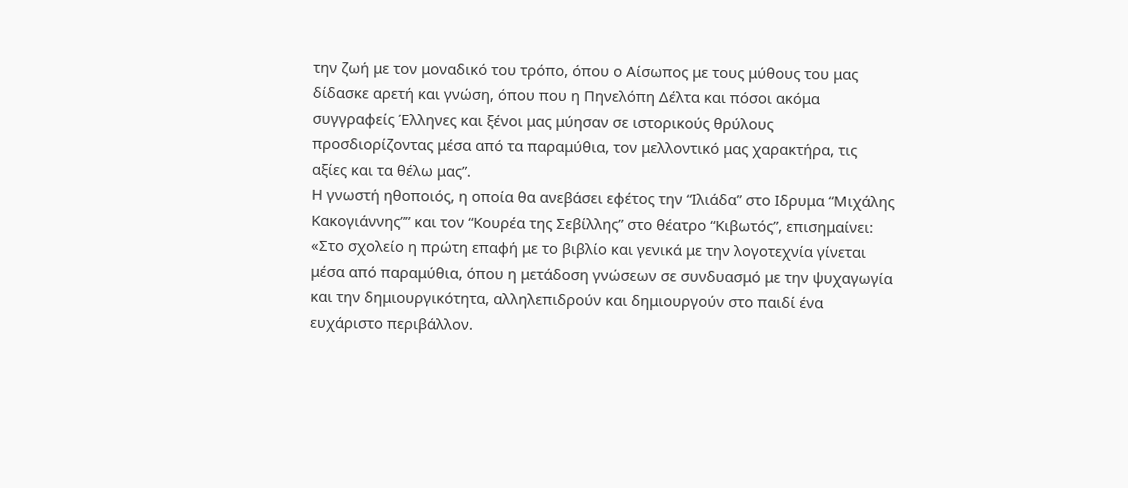την ζωή με τον μοναδικό του τρόπο, όπου ο Αίσωπος με τους μύθους του μας δίδασκε αρετή και γνώση, όπου που η Πηνελόπη Δέλτα και πόσοι ακόμα συγγραφείς Έλληνες και ξένοι μας μύησαν σε ιστορικούς θρύλους προσδιορίζοντας μέσα από τα παραμύθια, τον μελλοντικό μας χαρακτήρα, τις αξίες και τα θέλω μας”.
Η γνωστή ηθοποιός, η οποία θα ανεβάσει εφέτος την “Ιλιάδα” στο Ιδρυμα “Μιχάλης Κακογιάννης”” και τον “Κουρέα της Σεβίλλης” στο θέατρο “Κιβωτός”, επισημαίνει:
«Στο σχολείο η πρώτη επαφή με το βιβλίο και γενικά με την λογοτεχνία γίνεται μέσα από παραμύθια, όπου η μετάδοση γνώσεων σε συνδυασμό με την ψυχαγωγία και την δημιουργικότητα, αλληλεπιδρούν και δημιουργούν στο παιδί ένα ευχάριστο περιβάλλον.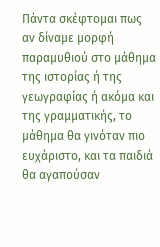Πάντα σκέφτομαι πως αν δίναμε μορφή παραμυθιού στο μάθημα της ιστορίας ή της γεωγραφίας ή ακόμα και της γραμματικής, το μάθημα θα γινόταν πιο ευχάριστο, και τα παιδιά θα αγαπούσαν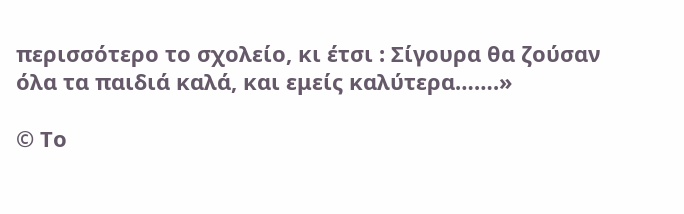περισσότερο το σχολείο, κι έτσι : Σίγουρα θα ζούσαν όλα τα παιδιά καλά, και εμείς καλύτερα…….»

© Το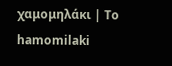χαμομηλάκι | To hamomilaki